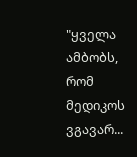"ყველა ამბობს, რომ მედიკოს ვგავარ...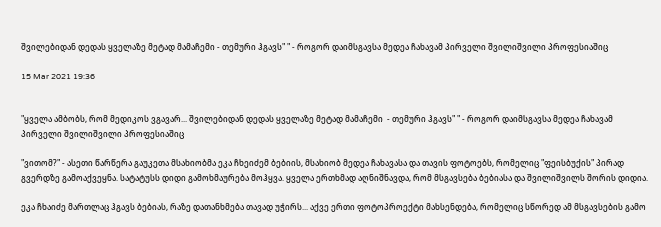შვილებიდან დედას ყველაზე მეტად მამაჩემი - თემური ჰგავს" " - როგორ დაიმსგავსა მედეა ჩახავამ პირველი შვილიშვილი პროფესიაშიც

15 Mar 2021 19:36


"ყველა ამბობს, რომ მედიკოს ვგავარ... შვილებიდან დედას ყველაზე მეტად მამაჩემი  - თემური ჰგავს" " - როგორ დაიმსგავსა მედეა ჩახავამ პირველი შვილიშვილი პროფესიაშიც

"ვითომ?" - ასეთი წარწერა გაუკეთა მსახიობმა ეკა ჩხეიძემ ბებიის, მსახიობ მედეა ჩახავასა და თავის ფოტოებს, რომელიც "ფეისბუქის" პირად გვერდზე გამოაქვეყნა. სატატუსს დიდი გამოხმაურება მოჰყვა. ყველა ერთხმად აღნიშნავდა, რომ მსგავსება ბებიასა და შვილიშვილს შორის დიდია.

ეკა ჩხაიძე მართლაც ჰგავს ბებიას, რაზე დათანხმება თავად უჭირს... აქვე ერთი ფოტოპროექტი მახსენდება, რომელიც სწორედ ამ მსგავსების გამო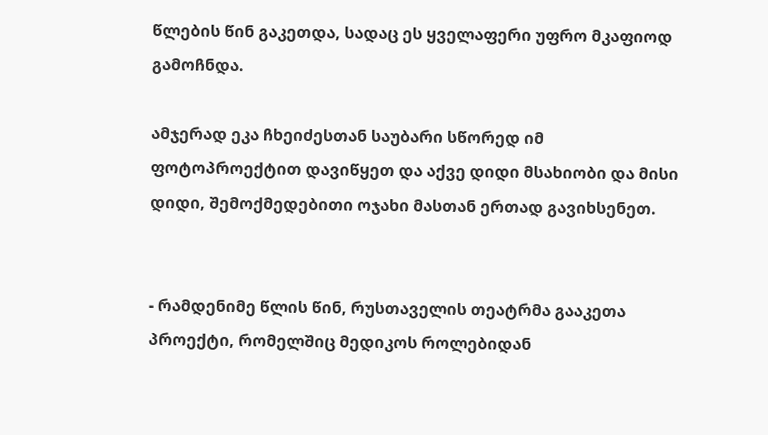წლების წინ გაკეთდა, სადაც ეს ყველაფერი უფრო მკაფიოდ გამოჩნდა.

ამჯერად ეკა ჩხეიძესთან საუბარი სწორედ იმ ფოტოპროექტით დავიწყეთ და აქვე დიდი მსახიობი და მისი დიდი, შემოქმედებითი ოჯახი მასთან ერთად გავიხსენეთ.


- რამდენიმე წლის წინ, რუსთაველის თეატრმა გააკეთა პროექტი, რომელშიც მედიკოს როლებიდან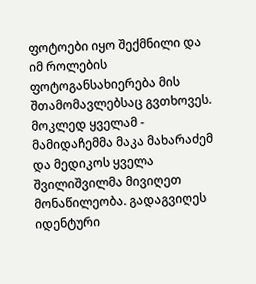ფოტოები იყო შექმნილი და იმ როლების ფოტოგანსახიერება მის შთამომავლებსაც გვთხოვეს. მოკლედ ყველამ - მამიდაჩემმა მაკა მახარაძემ და მედიკოს ყველა შვილიშვილმა მივიღეთ მონაწილეობა. გადაგვიღეს იდენტური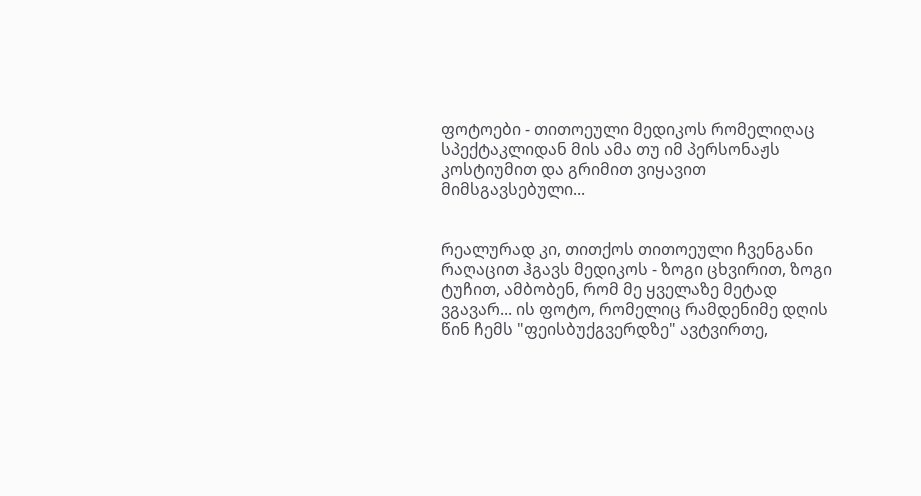ფოტოები - თითოეული მედიკოს რომელიღაც სპექტაკლიდან მის ამა თუ იმ პერსონაჟს კოსტიუმით და გრიმით ვიყავით მიმსგავსებული...


რეალურად კი, თითქოს თითოეული ჩვენგანი რაღაცით ჰგავს მედიკოს - ზოგი ცხვირით, ზოგი ტუჩით, ამბობენ, რომ მე ყველაზე მეტად ვგავარ... ის ფოტო, რომელიც რამდენიმე დღის წინ ჩემს "ფეისბუქგვერდზე" ავტვირთე,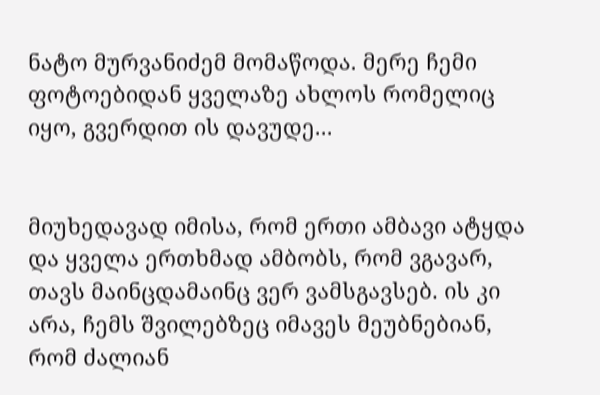ნატო მურვანიძემ მომაწოდა. მერე ჩემი ფოტოებიდან ყველაზე ახლოს რომელიც იყო, გვერდით ის დავუდე...


მიუხედავად იმისა, რომ ერთი ამბავი ატყდა და ყველა ერთხმად ამბობს, რომ ვგავარ, თავს მაინცდამაინც ვერ ვამსგავსებ. ის კი არა, ჩემს შვილებზეც იმავეს მეუბნებიან, რომ ძალიან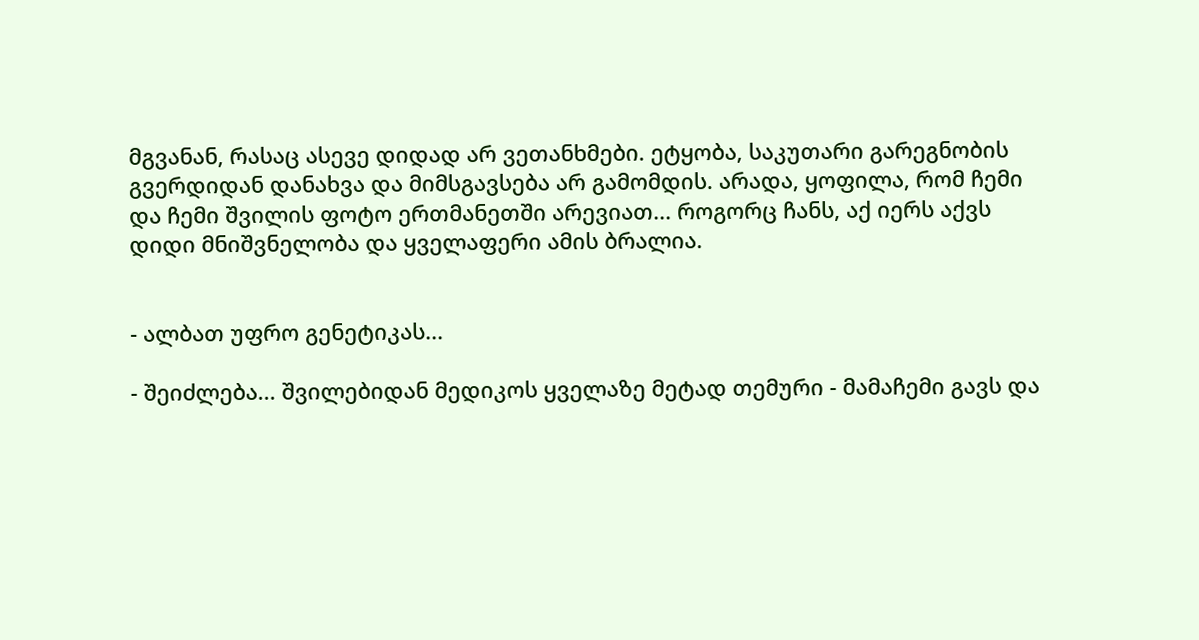მგვანან, რასაც ასევე დიდად არ ვეთანხმები. ეტყობა, საკუთარი გარეგნობის გვერდიდან დანახვა და მიმსგავსება არ გამომდის. არადა, ყოფილა, რომ ჩემი და ჩემი შვილის ფოტო ერთმანეთში არევიათ... როგორც ჩანს, აქ იერს აქვს დიდი მნიშვნელობა და ყველაფერი ამის ბრალია.


- ალბათ უფრო გენეტიკას...

- შეიძლება... შვილებიდან მედიკოს ყველაზე მეტად თემური - მამაჩემი გავს და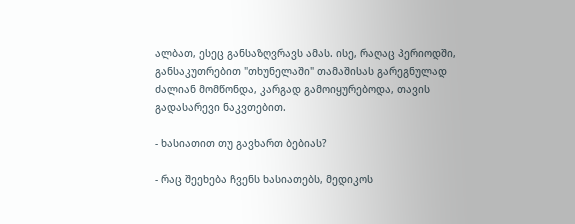ალბათ, ესეც განსაზღვრავს ამას. ისე, რაღაც პერიოდში, განსაკუთრებით "თხუნელაში" თამაშისას გარეგნულად ძალიან მომწონდა, კარგად გამოიყურებოდა, თავის გადასარევი ნაკვთებით.

- ხასიათით თუ გავხართ ბებიას?

- რაც შეეხება ჩვენს ხასიათებს, მედიკოს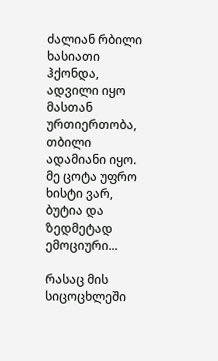ძალიან რბილი ხასიათი ჰქონდა, ადვილი იყო მასთან ურთიერთობა, თბილი ადამიანი იყო. მე ცოტა უფრო ხისტი ვარ, ბუტია და ზედმეტად ემოციური...

რასაც მის სიცოცხლეში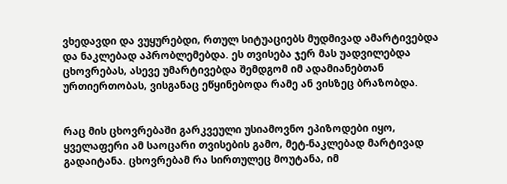ვხედავდი და ვუყურებდი, რთულ სიტუაციებს მუდმივად ამარტივებდა და ნაკლებად აპრობლემებდა. ეს თვისება ჯერ მას უადვილებდა ცხოვრებას, ასევე უმარტივებდა შემდგომ იმ ადამიანებთან ურთიერთობას, ვისგანაც ეწყინებოდა რამე ან ვისზეც ბრაზობდა.


რაც მის ცხოვრებაში გარკვეული უსიამოვნო ეპიზოდები იყო, ყველაფერი ამ საოცარი თვისების გამო, მეტ-ნაკლებად მარტივად გადაიტანა. ცხოვრებამ რა სირთულეც მოუტანა, იმ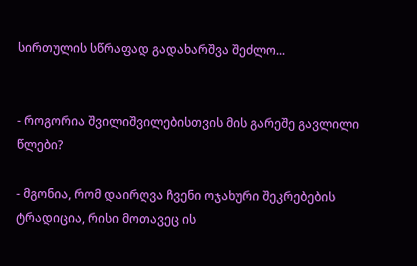სირთულის სწრაფად გადახარშვა შეძლო...


- როგორია შვილიშვილებისთვის მის გარეშე გავლილი წლები?

- მგონია, რომ დაირღვა ჩვენი ოჯახური შეკრებების ტრადიცია, რისი მოთავეც ის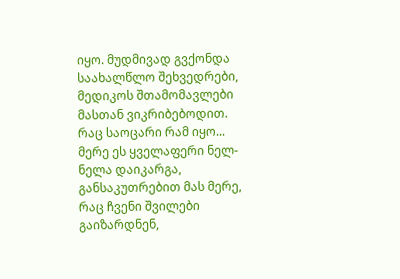იყო. მუდმივად გვქონდა საახალწლო შეხვედრები, მედიკოს შთამომავლები მასთან ვიკრიბებოდით. რაც საოცარი რამ იყო... მერე ეს ყველაფერი ნელ-ნელა დაიკარგა, განსაკუთრებით მას მერე, რაც ჩვენი შვილები გაიზარდნენ,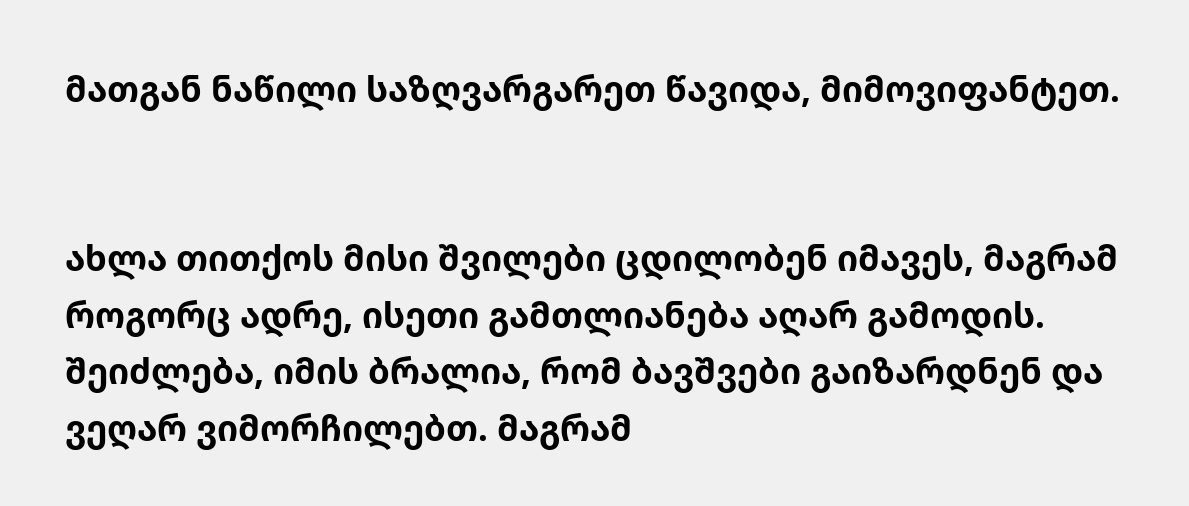მათგან ნაწილი საზღვარგარეთ წავიდა, მიმოვიფანტეთ.


ახლა თითქოს მისი შვილები ცდილობენ იმავეს, მაგრამ როგორც ადრე, ისეთი გამთლიანება აღარ გამოდის. შეიძლება, იმის ბრალია, რომ ბავშვები გაიზარდნენ და ვეღარ ვიმორჩილებთ. მაგრამ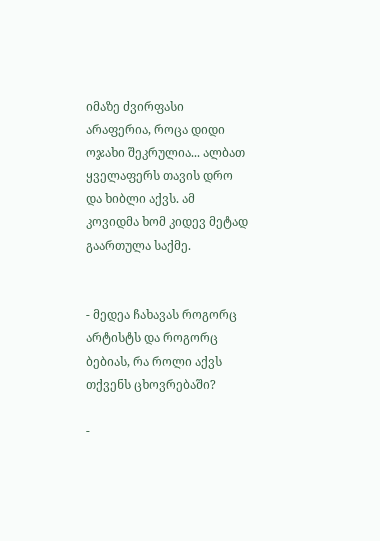იმაზე ძვირფასი არაფერია, როცა დიდი ოჯახი შეკრულია... ალბათ ყველაფერს თავის დრო და ხიბლი აქვს. ამ კოვიდმა ხომ კიდევ მეტად გაართულა საქმე.


- მედეა ჩახავას როგორც არტისტს და როგორც ბებიას, რა როლი აქვს თქვენს ცხოვრებაში?

-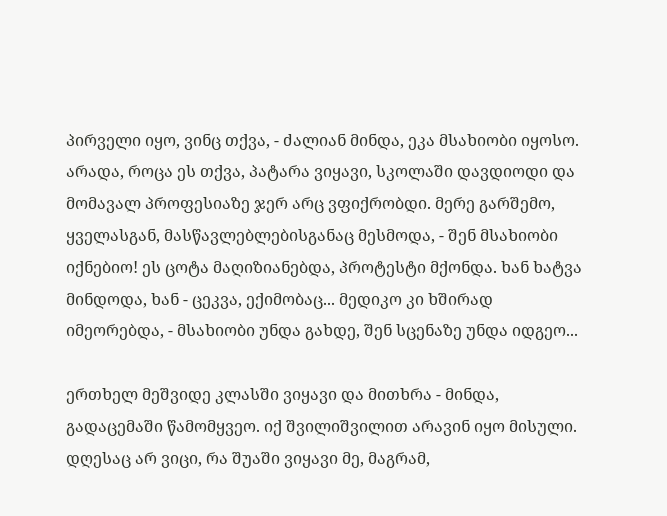პირველი იყო, ვინც თქვა, - ძალიან მინდა, ეკა მსახიობი იყოსო. არადა, როცა ეს თქვა, პატარა ვიყავი, სკოლაში დავდიოდი და მომავალ პროფესიაზე ჯერ არც ვფიქრობდი. მერე გარშემო, ყველასგან, მასწავლებლებისგანაც მესმოდა, - შენ მსახიობი იქნებიო! ეს ცოტა მაღიზიანებდა, პროტესტი მქონდა. ხან ხატვა მინდოდა, ხან - ცეკვა, ექიმობაც... მედიკო კი ხშირად იმეორებდა, - მსახიობი უნდა გახდე, შენ სცენაზე უნდა იდგეო...

ერთხელ მეშვიდე კლასში ვიყავი და მითხრა - მინდა, გადაცემაში წამომყვეო. იქ შვილიშვილით არავინ იყო მისული. დღესაც არ ვიცი, რა შუაში ვიყავი მე, მაგრამ,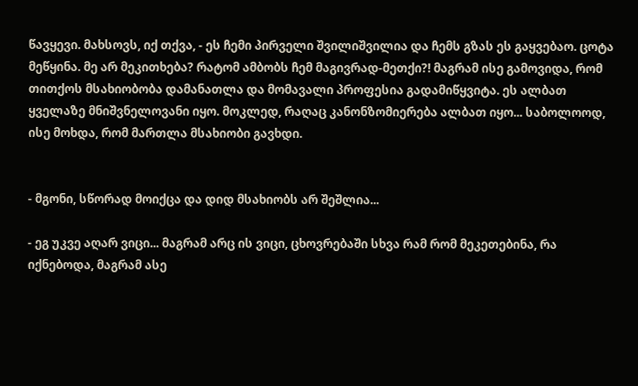წავყევი. მახსოვს, იქ თქვა, - ეს ჩემი პირველი შვილიშვილია და ჩემს გზას ეს გაყვებაო. ცოტა მეწყინა. მე არ მეკითხება? რატომ ამბობს ჩემ მაგივრად-მეთქი?! მაგრამ ისე გამოვიდა, რომ თითქოს მსახიობობა დამანათლა და მომავალი პროფესია გადამიწყვიტა. ეს ალბათ ყველაზე მნიშვნელოვანი იყო. მოკლედ, რაღაც კანონზომიერება ალბათ იყო... საბოლოოდ, ისე მოხდა, რომ მართლა მსახიობი გავხდი.


- მგონი, სწორად მოიქცა და დიდ მსახიობს არ შეშლია...

- ეგ უკვე აღარ ვიცი... მაგრამ არც ის ვიცი, ცხოვრებაში სხვა რამ რომ მეკეთებინა, რა იქნებოდა, მაგრამ ასე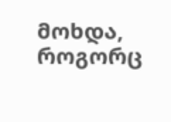მოხდა, როგორც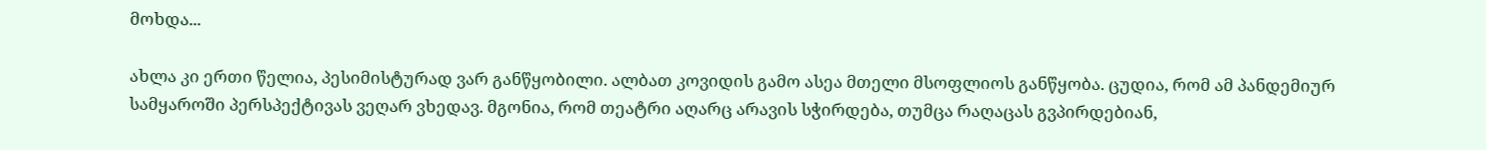მოხდა...

ახლა კი ერთი წელია, პესიმისტურად ვარ განწყობილი. ალბათ კოვიდის გამო ასეა მთელი მსოფლიოს განწყობა. ცუდია, რომ ამ პანდემიურ სამყაროში პერსპექტივას ვეღარ ვხედავ. მგონია, რომ თეატრი აღარც არავის სჭირდება, თუმცა რაღაცას გვპირდებიან,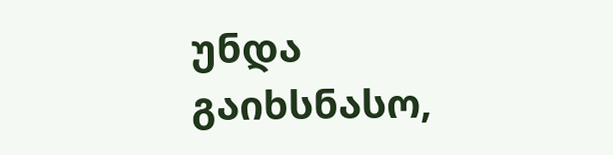უნდა გაიხსნასო,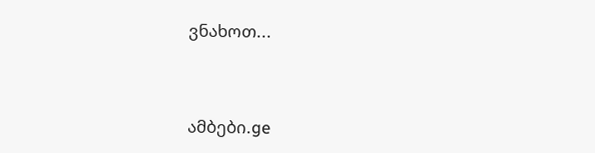ვნახოთ...



ამბები.ge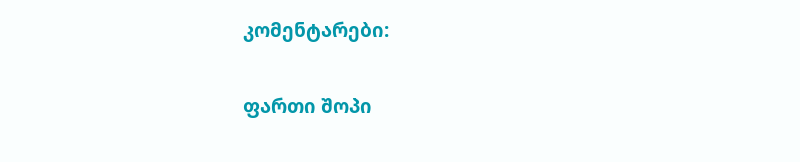კომენტარები:

ფართი შოპი